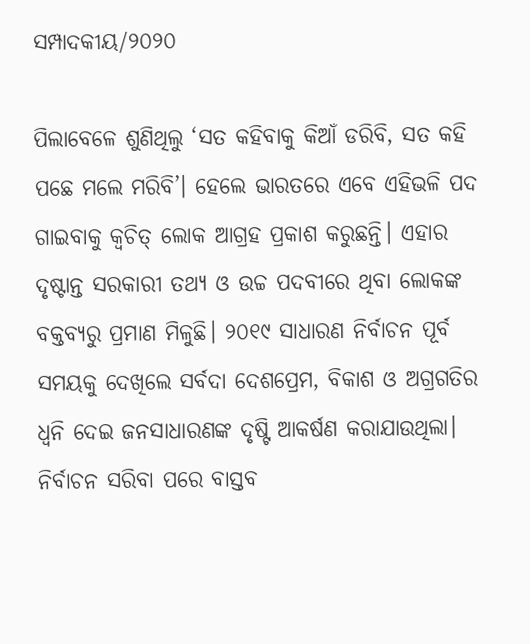ସମ୍ପାଦକୀୟ/୨୦୨୦

ପିଲାବେଳେ ଶୁଣିଥିଲୁ ‘ସତ କହିବାକୁ କିଆଁ ଡରିବି, ସତ କହି ପଛେ ମଲେ ମରିବି’। ହେଲେ ଭାରତରେ ଏବେ ଏହିଭଳି ପଦ ଗାଇବାକୁ କ୍ୱଚିତ୍‌ ଲୋକ ଆଗ୍ରହ ପ୍ରକାଶ କରୁଛନ୍ତି। ଏହାର ଦୃଷ୍ଟାନ୍ତ ସରକାରୀ ତଥ୍ୟ ଓ ଉଚ୍ଚ ପଦବୀରେ ଥିବା ଲୋକଙ୍କ ବକ୍ତବ୍ୟରୁ ପ୍ରମାଣ ମିଳୁଛି। ୨୦୧୯ ସାଧାରଣ ନିର୍ବାଚନ ପୂର୍ବ ସମୟକୁ ଦେଖିଲେ ସର୍ବଦା ଦେଶପ୍ରେମ, ବିକାଶ ଓ ଅଗ୍ରଗତିର ଧ୍ୱନି ଦେଇ ଜନସାଧାରଣଙ୍କ ଦୃଷ୍ଟି ଆକର୍ଷଣ କରାଯାଉଥିଲା। ନିର୍ବାଚନ ସରିବା ପରେ ବାସ୍ତବ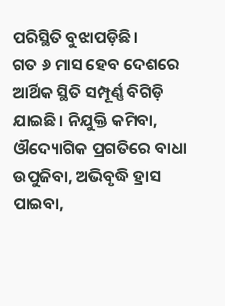ପରିସ୍ଥିତି ବୁଝାପଡ଼ିଛି।
ଗତ ୬ ମାସ ହେବ ଦେଶରେ ଆର୍ଥିକ ସ୍ଥିତି ସମ୍ପୂର୍ଣ୍ଣ ବିଗିଡ଼ି ଯାଇଛି। ନିଯୁକ୍ତି କମିବା, ଔଦ୍ୟୋଗିକ ପ୍ରଗତିରେ ବାଧା ଉପୁଜିବା, ଅଭିବୃଦ୍ଧି ହ୍ରାସ ପାଇବା,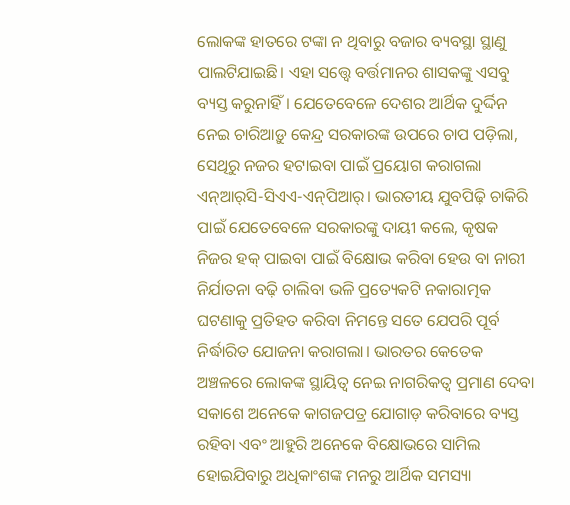ଲୋକଙ୍କ ହାତରେ ଟଙ୍କା ନ ଥିବାରୁ ବଜାର ବ୍ୟବସ୍ଥା ସ୍ଥାଣୁ ପାଲଟିଯାଇଛି। ଏହା ସତ୍ତ୍ୱେ ବର୍ତ୍ତମାନର ଶାସକଙ୍କୁ ଏସବୁ ବ୍ୟସ୍ତ କରୁନାହିଁ। ଯେତେବେଳେ ଦେଶର ଆର୍ଥିକ ଦୁର୍ଦ୍ଦିନ ନେଇ ଚାରିଆଡ଼ୁ କେନ୍ଦ୍ର ସରକାରଙ୍କ ଉପରେ ଚାପ ପଡ଼ିଲା, ସେଥିରୁ ନଜର ହଟାଇବା ପାଇଁ ପ୍ରୟୋଗ କରାଗଲା ଏନ୍‌ଆର୍‌ସି-ସିଏଏ-ଏନ୍‌ପିଆର୍‌। ଭାରତୀୟ ଯୁବପିଢ଼ି ଚାକିରି ପାଇଁ ଯେତେବେଳେ ସରକାରଙ୍କୁ ଦାୟୀ କଲେ, କୃଷକ ନିଜର ହକ୍‌ ପାଇବା ପାଇଁ ବିକ୍ଷୋଭ କରିବା ହେଉ ବା ନାରୀ ନିର୍ଯାତନା ବଢ଼ି ଚାଲିବା ଭଳି ପ୍ରତ୍ୟେକଟି ନକାରାତ୍ମକ ଘଟଣାକୁ ପ୍ରତିହତ କରିବା ନିମନ୍ତେ ସତେ ଯେପରି ପୂର୍ବ ନିର୍ଦ୍ଧାରିତ ଯୋଜନା କରାଗଲା। ଭାରତର କେତେକ ଅଞ୍ଚଳରେ ଲୋକଙ୍କ ସ୍ଥାୟିତ୍ୱ ନେଇ ନାଗରିକତ୍ୱ ପ୍ରମାଣ ଦେବା ସକାଶେ ଅନେକେ କାଗଜପତ୍ର ଯୋଗାଡ଼ କରିବାରେ ବ୍ୟସ୍ତ ରହିବା ଏବଂ ଆହୁରି ଅନେକେ ବିକ୍ଷୋଭରେ ସାମିଲ ହୋଇଯିବାରୁ ଅଧିକାଂଶଙ୍କ ମନରୁ ଆର୍ଥିକ ସମସ୍ୟା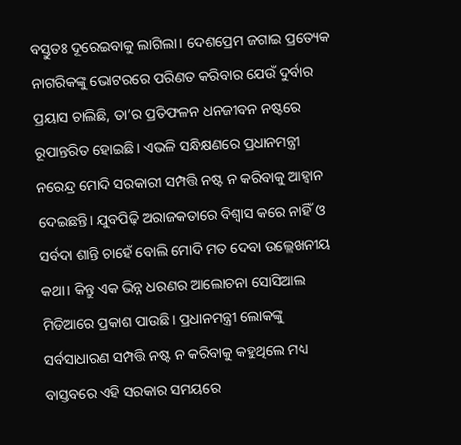ବସ୍ତୁତଃ ଦୂରେଇବାକୁ ଲାଗିଲା। ଦେଶପ୍ରେମ ଜଗାଇ ପ୍ରତ୍ୟେକ ନାଗରିକଙ୍କୁ ଭୋଟରରେ ପରିଣତ କରିବାର ଯେଉଁ ଦୁର୍ବାର ପ୍ରୟାସ ଚାଲିଛି, ତା’ର ପ୍ରତିଫଳନ ଧନଜୀବନ ନଷ୍ଟରେ ରୂପାନ୍ତରିତ ହୋଇଛି। ଏଭଳି ସନ୍ଧିକ୍ଷଣରେ ପ୍ରଧାନମନ୍ତ୍ରୀ ନରେନ୍ଦ୍ର ମୋଦି ସରକାରୀ ସମ୍ପତ୍ତି ନଷ୍ଟ ନ କରିବାକୁ ଆହ୍ବାନ ଦେଇଛନ୍ତି। ଯୁବପିଢ଼ି ଅରାଜକତାରେ ବିଶ୍ୱାସ କରେ ନାହିଁ ଓ ସର୍ବଦା ଶାନ୍ତି ଚାହେଁ ବୋଲି ମୋଦି ମତ ଦେବା ଉଲ୍ଲେଖନୀୟ କଥା। କିନ୍ତୁ ଏକ ଭିନ୍ନ ଧରଣର ଆଲୋଚନା ସୋସିଆଲ ମିଡିଆରେ ପ୍ରକାଶ ପାଉଛି। ପ୍ରଧାନମନ୍ତ୍ରୀ ଲୋକଙ୍କୁ ସର୍ବସାଧାରଣ ସମ୍ପତ୍ତି ନଷ୍ଟ ନ କରିବାକୁ କହୁଥିଲେ ମଧ୍ୟ ବାସ୍ତବରେ ଏହି ସରକାର ସମୟରେ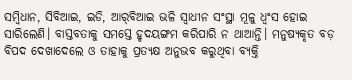ସମ୍ବିଧାନ, ସିବିଆଇ, ଇଡି, ଆର୍‌ବିଆଇ ଭଳି ସ୍ବାଧୀନ ସଂସ୍ଥା ମୂଳୁ ଧ୍ୱଂସ ହୋଇ ସାରିଲେଣି। ବାସ୍ତବତାକୁ ସମସ୍ତେ ହୃଦୟଙ୍ଗମ କରିପାରି ନ ଥାଆନ୍ତି। ମନୁଷ୍ୟକୃତ ବଡ଼ ବିପଦ ଦେଖାଦେଲେ ଓ ତାହାକୁ ପ୍ରତ୍ୟକ୍ଷ ଅନୁଭବ କରୁଥିବା ବ୍ୟକ୍ତି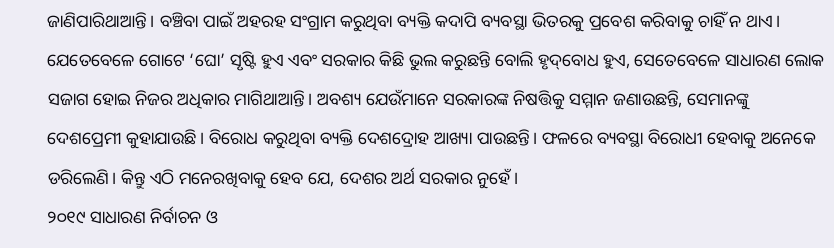ଜାଣିପାରିଥାଆନ୍ତି। ବଞ୍ଚିବା ପାଇଁ ଅହରହ ସଂଗ୍ରାମ କରୁଥିବା ବ୍ୟକ୍ତି କଦାପି ବ୍ୟବସ୍ଥା ଭିତରକୁ ପ୍ରବେଶ କରିବାକୁ ଚାହିଁ ନ ଥାଏ। ଯେତେବେଳେ ଗୋଟେ ‘ଘୋ’ ସୃଷ୍ଟି ହୁଏ ଏବଂ ସରକାର କିଛି ଭୁଲ କରୁଛନ୍ତି ବୋଲି ହୃଦ୍‌ବୋଧ ହୁଏ, ସେତେବେଳେ ସାଧାରଣ ଲୋକ ସଜାଗ ହୋଇ ନିଜର ଅଧିକାର ମାଗିଥାଆନ୍ତି। ଅବଶ୍ୟ ଯେଉଁମାନେ ସରକାରଙ୍କ ନିଷତ୍ତିକୁ ସମ୍ମାନ ଜଣାଉଛନ୍ତି, ସେମାନଙ୍କୁ ଦେଶପ୍ରେମୀ କୁହାଯାଉଛି। ବିରୋଧ କରୁଥିବା ବ୍ୟକ୍ତି ଦେଶଦ୍ରୋହ ଆଖ୍ୟା ପାଉଛନ୍ତି। ଫଳରେ ବ୍ୟବସ୍ଥା ବିରୋଧୀ ହେବାକୁ ଅନେକେ ଡରିଲେଣି। କିନ୍ତୁ ଏଠି ମନେରଖିବାକୁ ହେବ ଯେ, ଦେଶର ଅର୍ଥ ସରକାର ନୁହେଁ।
୨୦୧୯ ସାଧାରଣ ନିର୍ବାଚନ ଓ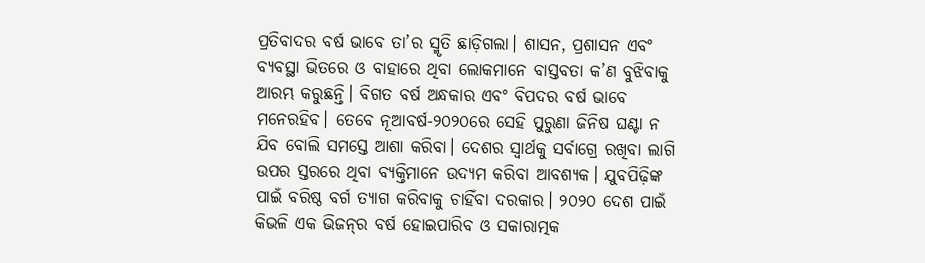ପ୍ରତିବାଦର ବର୍ଷ ଭାବେ ତା’ର ସ୍ମୃତି ଛାଡ଼ିଗଲା। ଶାସନ, ପ୍ରଶାସନ ଏବଂ ବ୍ୟବସ୍ଥା ଭିତରେ ଓ ବାହାରେ ଥିବା ଲୋକମାନେ ବାସ୍ତବତା କ’ଣ ବୁଝିବାକୁ ଆରମ୍ଭ କରୁଛନ୍ତି। ବିଗତ ବର୍ଷ ଅନ୍ଧକାର ଏବଂ ବିପଦର ବର୍ଷ ଭାବେ ମନେରହିବ। ତେବେ ନୂଆବର୍ଷ-୨୦୨୦ରେ ସେହି ପୁରୁଣା ଜିନିଷ ଘଣ୍ଟା ନ ଯିବ ବୋଲି ସମସ୍ତେ ଆଶା କରିବା। ଦେଶର ସ୍ବାର୍ଥକୁ ସର୍ବାଗ୍ରେ ରଖିବା ଲାଗି ଉପର ସ୍ତରରେ ଥିବା ବ୍ୟକ୍ତିମାନେ ଉଦ୍ୟମ କରିବା ଆବଶ୍ୟକ। ଯୁବପିଢ଼ିଙ୍କ ପାଇଁ ବରିଷ୍ଠ ବର୍ଗ ତ୍ୟାଗ କରିବାକୁ ଚାହିଁବା ଦରକାର। ୨୦୨୦ ଦେଶ ପାଇଁ କିଭଳି ଏକ ଭିଜନ୍‌ର ବର୍ଷ ହୋଇପାରିବ ଓ ସକାରାତ୍ମକ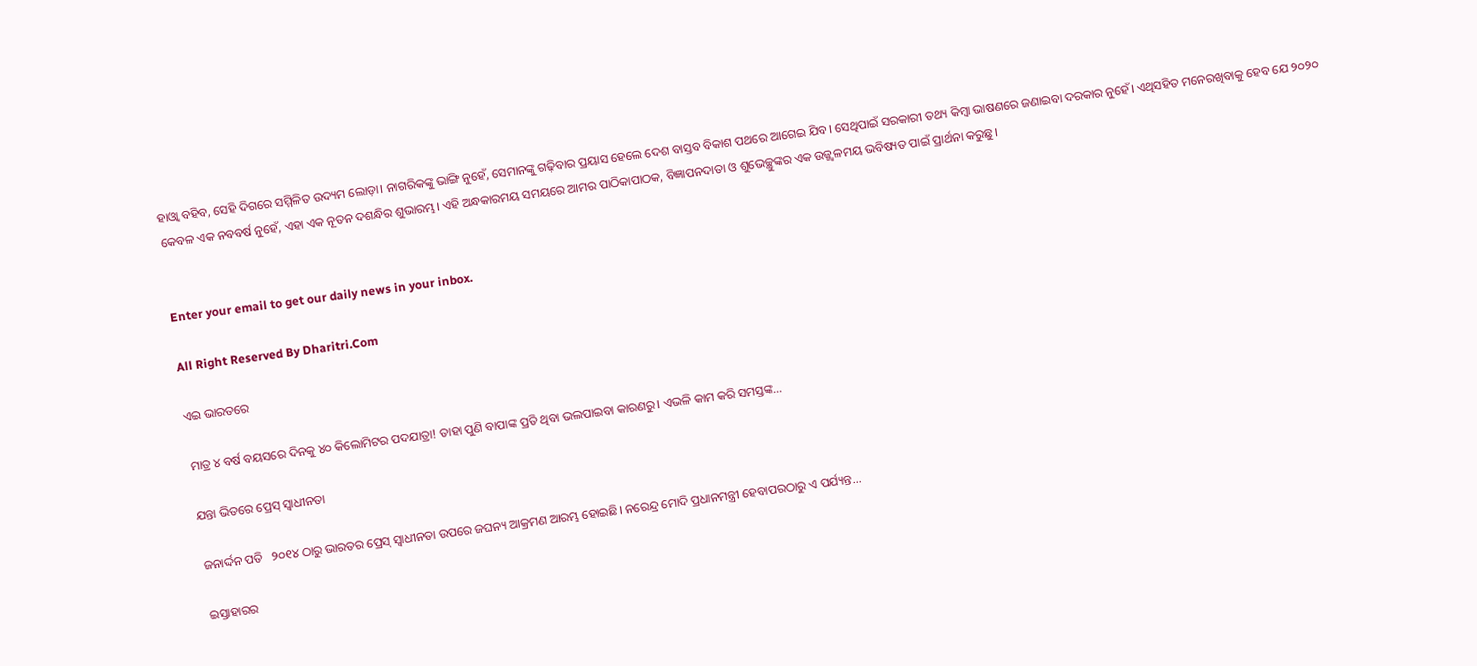ହାଓ୍ବା ବହିବ, ସେହି ଦିଗରେ ସମ୍ମିଳିତ ଉଦ୍ୟମ ଲୋଡ଼ା। ନାଗରିକଙ୍କୁ ଭାଙ୍ଗି ନୁହେଁ, ସେମାନଙ୍କୁ ଗଢ଼ିବାର ପ୍ରୟାସ ହେଲେ ଦେଶ ବାସ୍ତବ ବିକାଶ ପଥରେ ଆଗେଇ ଯିବ। ସେଥିପାଇଁ ସରକାରୀ ତଥ୍ୟ କିମ୍ବା ଭାଷଣରେ ଜଣାଇବା ଦରକାର ନୁହେଁ। ଏଥିସହିତ ମନେରଖିବାକୁ ହେବ ଯେ ୨୦୨୦ କେବଳ ଏକ ନବବର୍ଷ ନୁହେଁ, ଏହା ଏକ ନୂତନ ଦଶନ୍ଧିର ଶୁଭାରମ୍ଭ। ଏହି ଅନ୍ଧକାରମୟ ସମୟରେ ଆମର ପାଠିକାପାଠକ, ବିଜ୍ଞାପନଦାତା ଓ ଶୁଭେଚ୍ଛୁଙ୍କର ଏକ ଉଜ୍ଜ୍ୱଳମୟ ଭବିଷ୍ୟତ ପାଇଁ ପ୍ରାର୍ଥନା କରୁଛୁ।


Enter your email to get our daily news in your inbox.

All Right Reserved By Dharitri.Com

ଏଇ ଭାରତରେ

ମାତ୍ର ୪ ବର୍ଷ ବୟସରେ ଦିନକୁ ୪୦ କିଲୋମିଟର ପଦଯାତ୍ରା! ତାହା ପୁଣି ବାପାଙ୍କ ପ୍ରତି ଥିବା ଭଲପାଇବା କାରଣରୁ। ଏଭଳି କାମ କରି ସମସ୍ତଙ୍କ...

ଯନ୍ତା ଭିତରେ ପ୍ରେସ୍‌ ସ୍ବାଧୀନତା

ଜନାର୍ଦ୍ଦନ ପତି   ୨୦୧୪ ଠାରୁ ଭାରତର ପ୍ରେସ୍‌ ସ୍ବାଧୀନତା ଉପରେ ଜଘନ୍ୟ ଆକ୍ରମଣ ଆରମ୍ଭ ହୋଇଛି। ନରେନ୍ଦ୍ର ମୋଦି ପ୍ରଧାନମନ୍ତ୍ରୀ ହେବାପରଠାରୁ ଏ ପର୍ଯ୍ୟନ୍ତ...

ଇସ୍ତାହାରର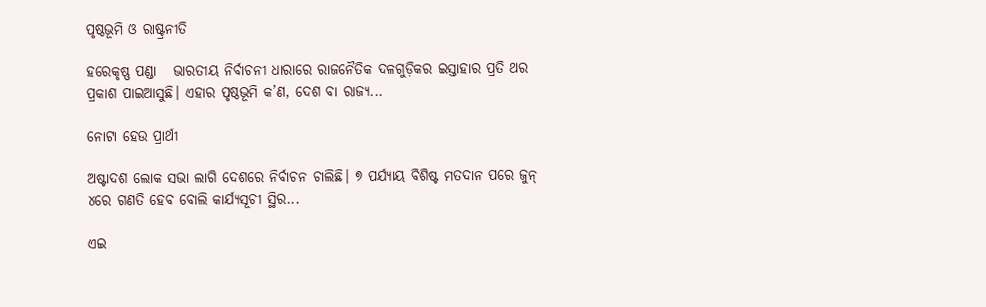ପୃଷ୍ଠଭୂମି ଓ ରାଷ୍ଟ୍ରନୀତି

ହରେକୃଷ୍ଣ ପଣ୍ଡା   ଭାରତୀୟ ନିର୍ବାଚନୀ ଧାରାରେ ରାଜନୈତିକ ଦଳଗୁଡ଼ିକର ଇସ୍ତାହାର ପ୍ରତି ଥର ପ୍ରକାଶ ପାଇଆସୁଛି। ଏହାର ପୃଷ୍ଠଭୂମି କ’ଣ, ଦେଶ ବା ରାଜ୍ୟ...

ନୋଟା ହେଉ ପ୍ରାର୍ଥୀ

ଅଷ୍ଟାଦଶ ଲୋକ ସଭା ଲାଗି ଦେଶରେ ନିର୍ବାଚନ ଚାଲିଛି। ୭ ପର୍ଯ୍ୟାୟ ବିଶିଷ୍ଟ ମତଦାନ ପରେ ଜୁନ୍‌ ୪ରେ ଗଣତି ହେବ ବୋଲି କାର୍ଯ୍ୟସୂଚୀ ସ୍ଥିର...

ଏଇ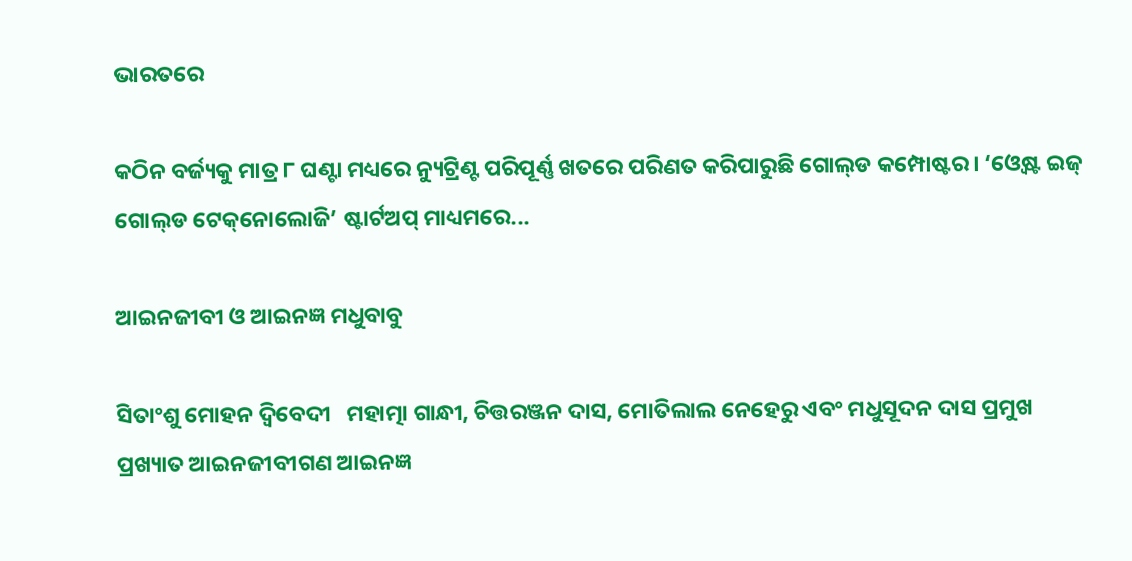ଭାରତରେ

କଠିନ ବର୍ଜ୍ୟକୁ ମାତ୍ର ୮ ଘଣ୍ଟା ମଧ୍ୟରେ ନ୍ୟୁଟ୍ରିଣ୍ଟ ପରିପୂର୍ଣ୍ଣ ଖତରେ ପରିଣତ କରିପାରୁଛି ଗୋଲ୍‌ଡ କମ୍ପୋଷ୍ଟର। ‘ଓ୍ବେଷ୍ଟ ଇଜ୍‌ ଗୋଲ୍‌ଡ ଟେକ୍‌ନୋଲୋଜି’ ଷ୍ଟାର୍ଟଅପ୍‌ ମାଧ୍ୟମରେ...

ଆଇନଜୀବୀ ଓ ଆଇନଜ୍ଞ ମଧୁବାବୁ

ସିତାଂଶୁ ମୋହନ ଦ୍ୱିବେଦୀ   ମହାତ୍ମା ଗାନ୍ଧୀ, ଚିତ୍ତରଞ୍ଜନ ଦାସ, ମୋତିଲାଲ ନେହେରୁ ଏବଂ ମଧୁସୂଦନ ଦାସ ପ୍ରମୁଖ ପ୍ରଖ୍ୟାତ ଆଇନଜୀବୀଗଣ ଆଇନଜ୍ଞ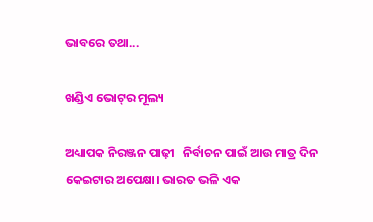ଭାବରେ ତଥା...

ଖଣ୍ଡିଏ ଭୋଟ୍‌ର ମୂଲ୍ୟ

ଅଧ୍ୟାପକ ନିରଞ୍ଜନ ପାଢ଼ୀ   ନିର୍ବାଚନ ପାଇଁ ଆଉ ମାତ୍ର ଦିନ କେଇଟାର ଅପେକ୍ଷା। ଭାରତ ଭଳି ଏକ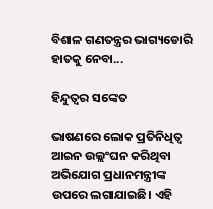ବିଶାଳ ଗଣତନ୍ତ୍ରର ଭାଗ୍ୟଡୋରି ହାତକୁ ନେବା...

ହିନ୍ଦୁତ୍ୱର ସଙ୍କେତ

ଭାଷଣରେ ଲୋକ ପ୍ରତିନିଧିତ୍ୱ ଆଇନ ଉଲ୍ଲଂଘନ କରିଥିବା ଅଭିଯୋଗ ପ୍ରଧାନମନ୍ତ୍ରୀଙ୍କ ଉପରେ ଲଗାଯାଇଛି। ଏହି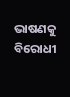ଭାଷଣକୁ ବିରୋଧୀ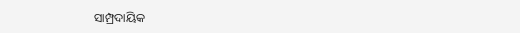ସାମ୍ପ୍ରଦାୟିକ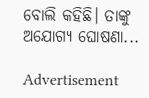ବୋଲି କହିଛି। ତାଙ୍କୁ ଅଯୋଗ୍ୟ ଘୋଷଣା...

Advertisement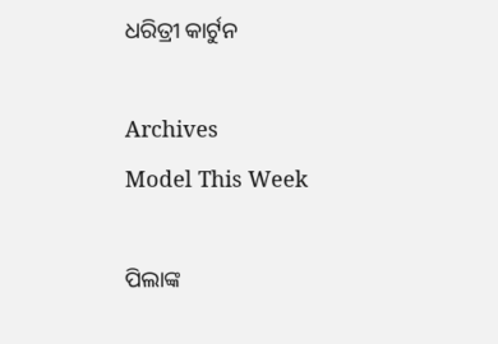ଧରିତ୍ରୀ କାର୍ଟୁନ

Archives
Model This Week

ପିଲାଙ୍କ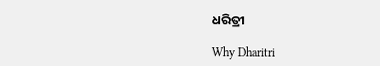ଧରିତ୍ରୀ

Why Dharitri